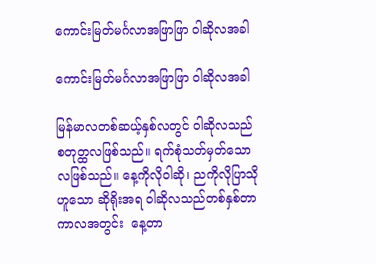ကောင်းမြတ်မင်္ဂလာအဖြာဖြာ ဝါဆိုလအခါ

ကောင်းမြတ်မင်္ဂလာအဖြာဖြာ ဝါဆိုလအခါ

မြန်မာလတစ်ဆယ့်နှစ်လတွင် ဝါဆိုလသည် စတုတ္ထလဖြစ်သည်။ ရက်စုံသတ်မှတ်သောလဖြစ်သည်။ နေ့ကိုလိုဝါဆို၊ ညကိုလိုပြာသို ဟူသော ဆိုရိုးအရ ဝါဆိုလသည်တစ်နှစ်တာကာလအတွင်း  နေ့တာ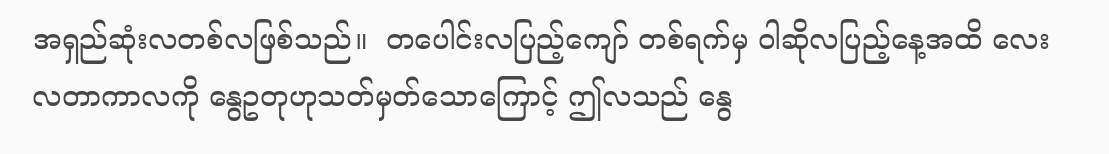အရှည်ဆုံးလတစ်လဖြစ်သည်။  တပေါင်းလပြည့်ကျော် တစ်ရက်မှ ဝါဆိုလပြည့်နေ့အထိ လေးလတာကာလကို နွေဥတုဟုသတ်မှတ်သောကြောင့် ဤလသည် နွေ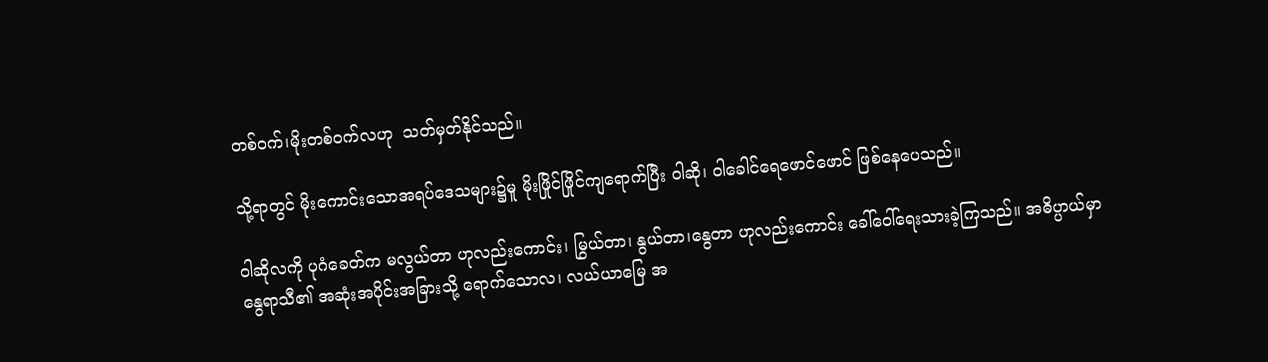တစ်ဝက်၊မိုးတစ်ဝက်လဟု  သတ်မှတ်နိုင်သည်။

သို့ရာတွင် မိုးကောင်းသောအရပ်ဒေသများ၌မူ မိုးဖြိုင်ဖြိုင်ကျရောက်ပြီး ဝါဆို၊ ဝါခေါင်ရေဖောင်ဖောင် ဖြစ်နေပေသည်။

ဝါဆိုလကို ပုဂံခေတ်က မလွယ်တာ ဟုလည်းကောင်း၊ မြွယ်တာ၊ နွယ်တာ၊နွေတာ ဟုလည်းကောင်း ခေါ်ဝေါ်ရေးသားခဲ့ကြသည်။ အဓိပ္ပာယ်မှာ နွေရာသီ၏ အဆုံးအပိုင်းအခြားသို့ ရောက်သောလ၊ လယ်ယာမြေ အ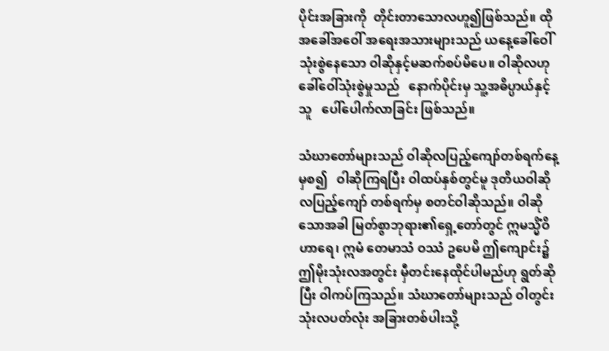ပိုင်းအခြားကို  တိုင်းတာသောလဟူ၍ဖြစ်သည်။ ထိုအခေါ်အဝေါ် အရေးအသားများသည် ယနေ့ခေါ်ဝေါ်သုံးစွဲနေသော ဝါဆိုနှင့်မဆက်စပ်မိပေ။ ဝါဆိုလဟု ခေါ်ဝေါ်သုံးစွဲမှုသည်   နောက်ပိုင်းမှ သူ့အဓိပ္ပာယ်နှင့်သူ   ပေါ်ပေါက်လာခြင်း ဖြစ်သည်။

သံဃာတော်များသည် ဝါဆိုလပြည့်ကျော်တစ်ရက်နေ့မှစ၍   ဝါဆိုကြရပြီး ဝါထပ်နှစ်တွင်မူ ဒုတိယဝါဆိုလပြည့်ကျော် တစ်ရက်မှ စတင်ဝါဆိုသည်။ ဝါဆိုသောအခါ မြတ်စွာဘုရား၏ရှေ့တော်တွင် ဣမသ္မိံဝိဟာရေ၊ ဣမံ တေမာသံ ဝဿံ ဥပေမိ ဤကျောင်း၌    ဤမိုးသုံးလအတွင်း မှီတင်းနေထိုင်ပါမည်ဟု ရွတ်ဆိုပြီး ဝါကပ်ကြသည်။ သံဃာတော်များသည် ဝါတွင်းသုံးလပတ်လုံး အခြားတစ်ပါးသို့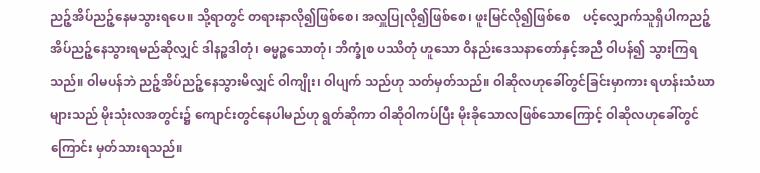ညဉ့်အိပ်ညဉ့်နေမသွားရပေ။ သို့ရာတွင် တရားနာလို၍ဖြစ်စေ၊ အလှူပြုလို၍ဖြစ်စေ၊ ဖူးမြင်လို၍ဖြစ်စေ    ပင့်လျှောက်သူရှိပါကညဉ့်အိပ်ညဉ့်နေသွားရမည်ဆိုလျှင် ဒါနဉ္စဒါတုံ၊ ဓမ္မဉ္စသောတုံ၊ ဘိက္ခုံစ ပဿိတုံ ဟူသော ဝိနည်းဒေသနာတော်နှင့်အညီ ဝါပန်၍ သွားကြရသည်။ ဝါမပန်ဘဲ ညဉ့်အိပ်ညဉ့်နေသွားမိလျှင် ဝါကျိုး၊ ဝါပျက် သည်ဟု သတ်မှတ်သည်။ ဝါဆိုလဟုခေါ်တွင်ခြင်းမှာကား ရဟန်းသံဃာများသည် မိုးသုံးလအတွင်း၌ ကျောင်းတွင်နေပါမည်ဟု ရွတ်ဆိုကာ ဝါဆိုဝါကပ်ပြီး မိုးခိုသောလဖြစ်သောကြောင့် ဝါဆိုလဟုခေါ်တွင်ကြောင်း မှတ်သားရသည်။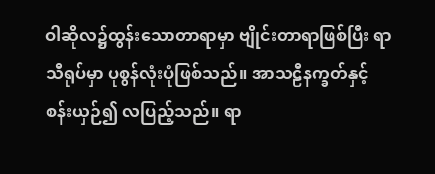ဝါဆိုလ၌ထွန်းသောတာရာမှာ ဗျိုင်းတာရာဖြစ်ပြီး ရာသီရုပ်မှာ ပုစွန်လုံးပုံဖြစ်သည်။ အာသဠီနက္ခတ်နှင့် စန်းယှဉ်၍ လပြည့်သည်။ ရာ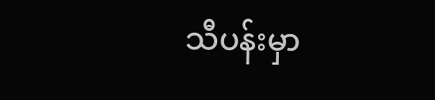သီပန်းမှာ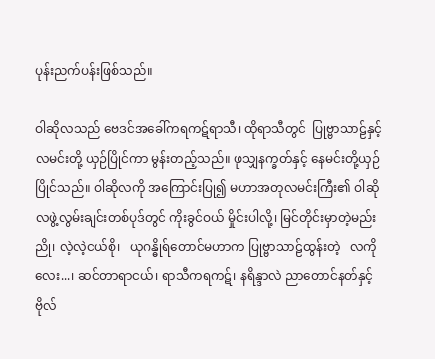ပုန်းညက်ပန်းဖြစ်သည်။

ဝါဆိုလသည် ဗေဒင်အခေါ်ကရကဋ်ရာသီ၊ ထိုရာသီတွင်  ပြုဗ္ဗာသာဠ်နှင့်လမင်းတို့ ယှဉ်ပြိုင်ကာ မွန်းတည့်သည်။ ဖုသျှနက္ခတ်နှင့် နေမင်းတို့ယှဉ်ပြိုင်သည်။ ဝါဆိုလကို အကြောင်းပြု၍ မဟာအတုလမင်းကြီး၏ ဝါဆိုလဖွဲ့လွမ်းချင်းတစ်ပုဒ်တွင် ကိုးခွင်ဝယ် မှိုင်းပါလို့၊ မြင်တိုင်းမှာတဲ့မည်းညို၊ လဲ့လဲ့ငယ်စို၊   ယုဂန္ဓိုရ်တောင်မဟာက ပြုဗ္ဗာသာဠ်ထွန်းတဲ့   လကိုလေး...၊ ဆင်တာရာငယ်၊ ရာသီကရကဋ်၊ နရိန္ဒာလဲ ညာတောင်နတ်နှင့် ဗိုလ်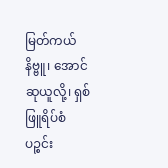မြတ်ကယ်နိဗ္ဗူ၊ အောင်ဆုယူလို့၊ ရှစ်ဖြူရိပ်စံ ပဉ္စင်း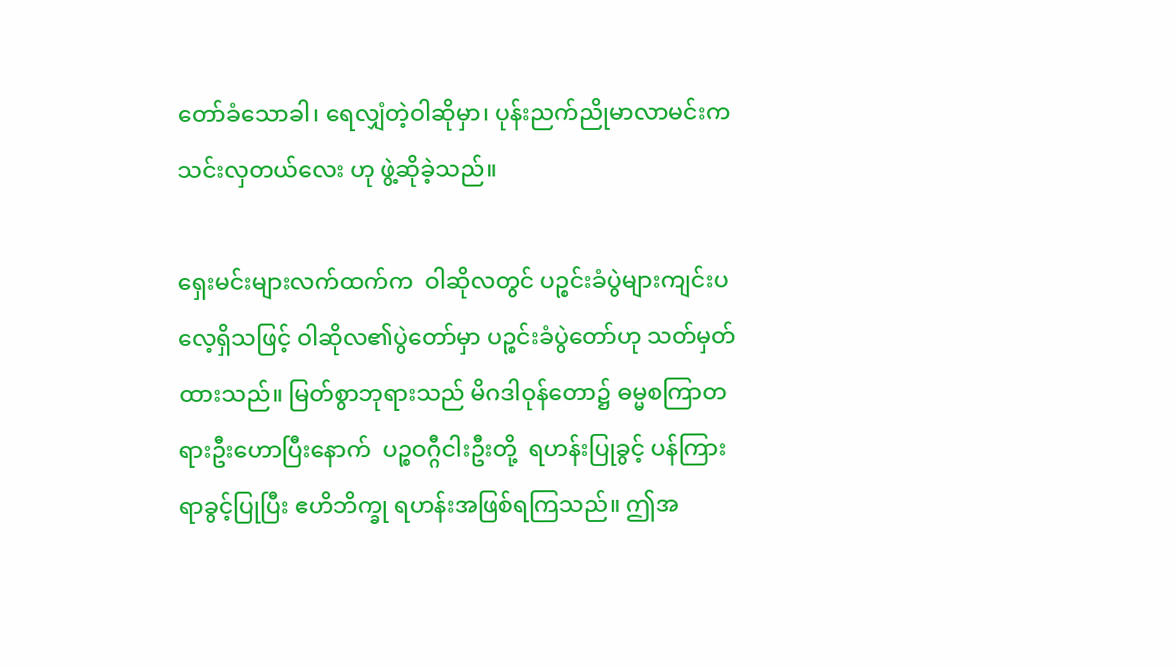တော်ခံသောခါ၊ ရေလျှံတဲ့ဝါဆိုမှာ၊ ပုန်းညက်ညိုမာလာမင်းက သင်းလှတယ်လေး ဟု ဖွဲ့ဆိုခဲ့သည်။

ရှေးမင်းများလက်ထက်က  ဝါဆိုလတွင် ပဉ္စင်းခံပွဲများကျင်းပလေ့ရှိသဖြင့် ဝါဆိုလ၏ပွဲတော်မှာ ပဉ္စင်းခံပွဲတော်ဟု သတ်မှတ်ထားသည်။ မြတ်စွာဘုရားသည် မိဂဒါဝုန်တော၌ ဓမ္မစကြာတရားဦးဟောပြီးနောက်  ပဉ္စဝဂ္ဂီငါးဦးတို့  ရဟန်းပြုခွင့် ပန်ကြားရာခွင့်ပြုပြီး ဧဟိဘိက္ခု ရဟန်းအဖြစ်ရကြသည်။ ဤအ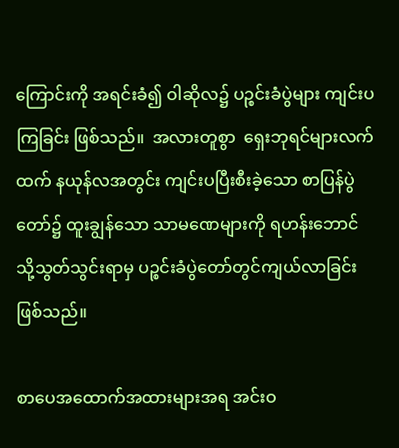ကြောင်းကို အရင်းခံ၍ ဝါဆိုလ၌ ပဉ္စင်းခံပွဲများ ကျင်းပကြခြင်း ဖြစ်သည်။  အလားတူစွာ  ရှေးဘုရင်များလက်ထက် နယုန်လအတွင်း ကျင်းပပြီးစီးခဲ့သော စာပြန်ပွဲတော်၌ ထူးချွန်သော သာမဏေများကို ရဟန်းဘောင်သို့သွတ်သွင်းရာမှ ပဉ္စင်းခံပွဲတော်တွင်ကျယ်လာခြင်း ဖြစ်သည်။

စာပေအထောက်အထားများအရ အင်းဝ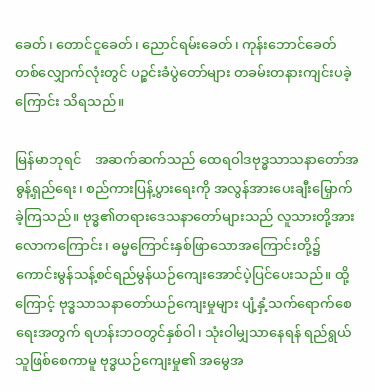ခေတ်၊ တောင်ငူခေတ်၊ ညောင်ရမ်းခေတ်၊ ကုန်းဘောင်ခေတ် တစ်လျှောက်လုံးတွင် ပဉ္စင်းခံပွဲတော်များ တခမ်းတနားကျင်းပခဲ့ကြောင်း သိရသည်။

မြန်မာဘုရင်    အဆက်ဆက်သည် ထေရဝါဒဗုဒ္ဓသာသနာတော်အဓွန့်ရှည်ရေး၊ စည်ကားပြန့်ပွားရေးကို အလွန်အားပေးချီးမြှောက်ခဲ့ကြသည်။ ဗုဒ္ဓ၏တရားဒေသနာတော်များသည် လူသားတို့အား လောကကြောင်း၊ ဓမ္မကြောင်းနှစ်ဖြာသောအကြောင်းတို့၌ ကောင်းမွန်သန့်စင်ရည်မွန်ယဉ်ကျေးအောင်ပဲ့ပြင်ပေးသည်။ ထို့ကြောင့် ဗုဒ္ဓသာသနာတော်ယဉ်ကျေးမှုများ ပျံ့နှံ့သက်ရောက်စေရေးအတွက် ရဟန်းဘဝတွင်နှစ်ဝါ၊ သုံးဝါမျှသာနေရန် ရည်ရွယ်သူဖြစ်စေကာမူ ဗုဒ္ဓယဉ်ကျေးမှု၏ အမွေအ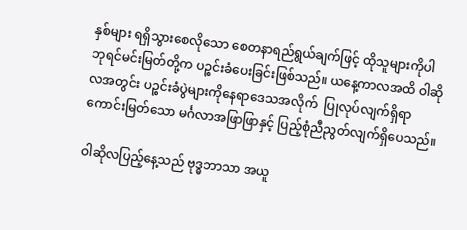နှစ်များ ရရှိသွားစေလိုသော စေတနာရည်ရွယ်ချက်ဖြင့် ထိုသူများကိုပါ ဘုရင်မင်းမြတ်တို့က ပဉ္စင်းခံပေးခြင်းဖြစ်သည်။ ယနေ့ကာလအထိ ဝါဆိုလအတွင်း ပဉ္စင်းခံပွဲများကိုနေရာဒေသအလိုက်  ပြုလုပ်လျက်ရှိရာကောင်းမြတ်သော မင်္ဂလာအဖြာဖြာနှင့် ပြည့်စုံညီညွတ်လျက်ရှိပေသည်။

ဝါဆိုလပြည့်နေ့သည် ဗုဒ္ဓဘာသာ အယူ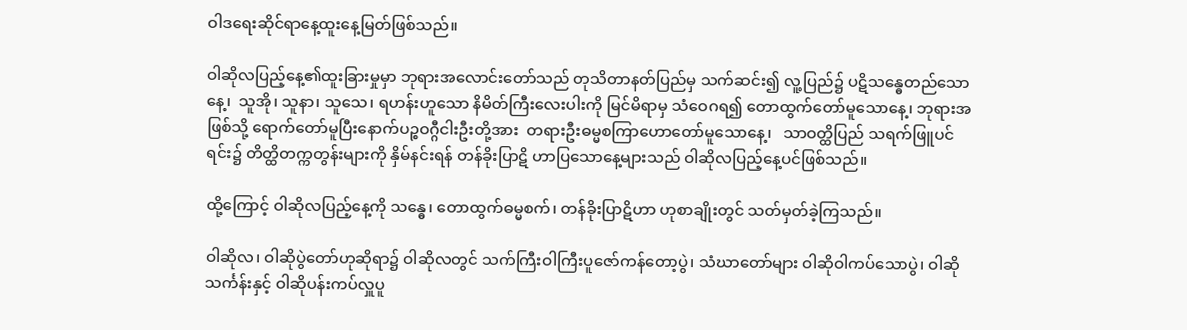ဝါဒရေးဆိုင်ရာနေ့ထူးနေ့မြတ်ဖြစ်သည်။

ဝါဆိုလပြည့်နေ့၏ထူးခြားမှုမှာ ဘုရားအလောင်းတော်သည် တုသိတာနတ်ပြည်မှ သက်ဆင်း၍ လူ့ပြည်၌ ပဋိသန္ဓေတည်သောနေ့၊  သူအို၊ သူနာ၊ သူသေ၊ ရဟန်းဟူသော နိမိတ်ကြီးလေးပါးကို မြင်မိရာမှ သံဝေဂရ၍ တောထွက်တော်မူသောနေ့၊ ဘုရားအဖြစ်သို့ ရောက်တော်မူပြီးနောက်ပဉ္စဝဂ္ဂီငါးဦးတို့အား  တရားဦးဓမ္မစကြာဟောတော်မူသောနေ့၊   သာဝတ္ထိပြည် သရက်ဖြူပင်ရင်း၌ တိတ္ထိတက္ကတွန်းများကို နှိမ်နင်းရန် တန်ခိုးပြာဋိ ဟာပြသောနေ့များသည် ဝါဆိုလပြည့်နေ့ပင်ဖြစ်သည်။

ထို့ကြောင့် ဝါဆိုလပြည့်နေ့ကို သန္ဓေ၊ တောထွက်ဓမ္မစက်၊ တန်ခိုးပြာဋိဟာ ဟုစာချိုးတွင် သတ်မှတ်ခဲ့ကြသည်။

ဝါဆိုလ၊ ဝါဆိုပွဲတော်ဟုဆိုရာ၌ ဝါဆိုလတွင် သက်ကြီးဝါကြီးပူဇော်ကန်တော့ပွဲ၊ သံဃာတော်များ ဝါဆိုဝါကပ်သောပွဲ၊ ဝါဆိုသင်္ကန်းနှင့် ဝါဆိုပန်းကပ်လှူပူ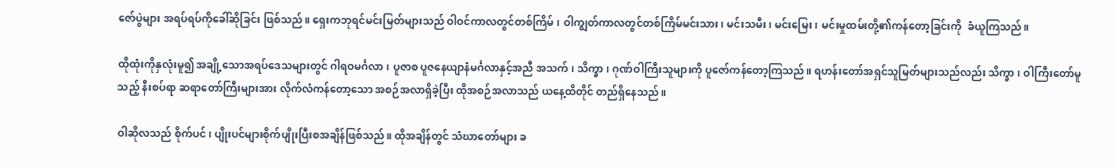ဇော်ပွဲများ အရပ်ရပ်ကိုခေါ်ဆိုခြင်း ဖြစ်သည်။ ရှေးကဘုရင်မင်းမြတ်များသည် ဝါဝင်ကာလတွင်တစ်ကြိမ်၊ ဝါကျွတ်ကာလတွင်တစ်ကြိမ်မင်းသား၊ မင်းသမီး၊ မင်းမြေး၊ မင်းမှုထမ်းတို့၏ကန်တော့ခြင်းကို  ခံယူကြသည်။

ထိုထုံးကိုနှလုံးမူ၍ အချို့သောအရပ်ဒေသများတွင် ဂါရဝမင်္ဂလာ၊ ပူဇာစ ပူဇနေယျာနံမင်္ဂလာနှင့်အညီ အသက်၊ သိက္ခာ၊ ဂုဏ်ဝါကြီးသူများကို ပူဇော်ကန်တော့ကြသည်။ ရဟန်းတော်အရှင်သူမြတ်များသည်လည်း သိက္ခာ၊ ဝါကြီးတော်မူသည့် နီးစပ်ရာ ဆရာတော်ကြီးများအား လိုက်လံကန်တော့သော အစဉ်အလာရှိခဲ့ပြီး ထိုအစဉ်အလာသည် ယနေ့ထိတိုင် တည်ရှိနေသည်။

ဝါဆိုလသည် စိုက်ပင်၊ ပျိုးပင်များစိုက်ပျိုးပြီးစအချိန်ဖြစ်သည်။ ထိုအချိန်တွင် သံဃာတော်များ ခ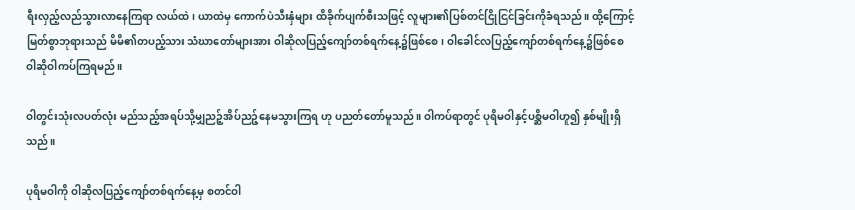ရီးလှည့်လည်သွားလာနေကြရာ လယ်ထဲ၊ ယာထဲမှ ကောက်ပဲသီးနှံများ ထိခိုက်ပျက်စီးသဖြင့် လူများ၏ပြစ်တင်ငြိုငြင်ခြင်းကိုခံရသည်။ ထို့ကြောင့်မြတ်စွာဘုရားသည် မိမိ၏တပည့်သား သံဃာတော်များအား ဝါဆိုလပြည့်ကျော်တစ်ရက်နေ့၌ဖြစ်စေ၊ ဝါခေါင်လပြည့်ကျော်တစ်ရက်နေ့၌ဖြစ်စေ ဝါဆိုဝါကပ်ကြရမည်။

ဝါတွင်းသုံးလပတ်လုံး မည်သည့်အရပ်သို့မျှညဉ့်အိပ်ညဉ့်နေမသွားကြရ ဟု ပညတ်တော်မူသည်။ ဝါကပ်ရာတွင် ပုရိမဝါနှင့်ပစ္ဆိမဝါဟူ၍ နှစ်မျိုးရှိသည်။

ပုရိမဝါကို ဝါဆိုလပြည့်ကျော်တစ်ရက်နေ့မှ စတင်ဝါ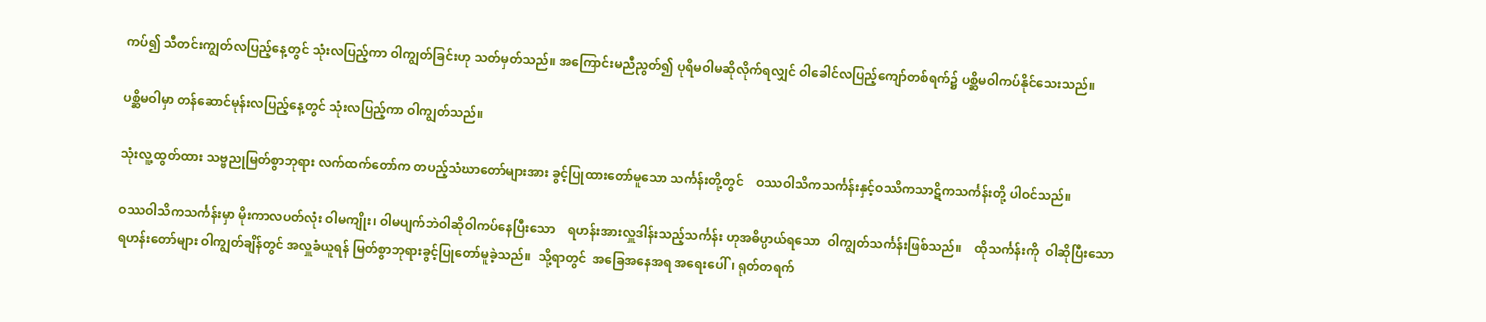ကပ်၍ သီတင်းကျွတ်လပြည့်နေ့တွင် သုံးလပြည့်ကာ ဝါကျွတ်ခြင်းဟု သတ်မှတ်သည်။ အကြောင်းမညီညွတ်၍ ပုရိမဝါမဆိုလိုက်ရလျှင် ဝါခေါင်လပြည့်ကျော်တစ်ရက်၌ ပစ္ဆိမဝါကပ်နိုင်သေးသည်။

ပစ္ဆိမဝါမှာ တန်ဆောင်မုန်းလပြည့်နေ့တွင် သုံးလပြည့်ကာ ဝါကျွတ်သည်။

သုံးလူ့ထွတ်ထား သဗ္ဗညုမြတ်စွာဘုရား လက်ထက်တော်က တပည့်သံဃာတော်များအား ခွင့်ပြုထားတော်မူသော သင်္ကန်းတို့တွင်    ဝဿဝါသိကသင်္ကန်းနှင့်ဝဿိကသာဋိကသင်္ကန်းတို့ ပါဝင်သည်။

ဝဿဝါသိကသင်္ကန်းမှာ မိုးကာလပတ်လုံး ဝါမကျိုး၊ ဝါမပျက်ဘဲဝါဆိုဝါကပ်နေပြီးသော    ရဟန်းအားလှူဒါန်းသည့်သင်္ကန်း ဟုအဓိပ္ပာယ်ရသော  ဝါကျွတ်သင်္ကန်းဖြစ်သည်။    ထိုသင်္ကန်းကို  ဝါဆိုပြီးသော ရဟန်းတော်များ ဝါကျွတ်ချိန်တွင် အလှူခံယူရန် မြတ်စွာဘုရားခွင့်ပြုတော်မူခဲ့သည်။  သို့ရာတွင်  အခြေအနေအရ အရေးပေါ်၊ ရုတ်တရက်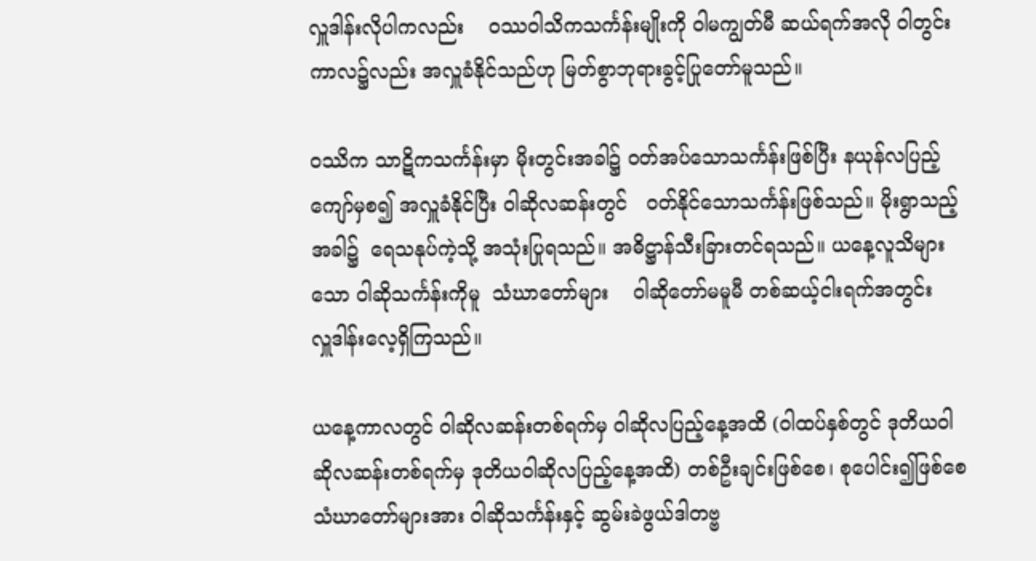လှူဒါန်းလိုပါကလည်း    ဝဿဝါသိကသင်္ကန်းမျိုးကို ဝါမကျွတ်မီ ဆယ်ရက်အလို ဝါတွင်းကာလ၌လည်း အလှူခံနိုင်သည်ဟု မြတ်စွာဘုရားခွင့်ပြုတော်မူသည်။

ဝဿိက သာဋိကသင်္ကန်းမှာ မိုးတွင်းအခါ၌ ဝတ်အပ်သောသင်္ကန်းဖြစ်ပြီး နယုန်လပြည့်ကျော်မှစ၍ အလှူခံနိုင်ပြီး ဝါဆိုလဆန်းတွင်   ဝတ်နိုင်သောသင်္ကန်းဖြစ်သည်။ မိုးရွာသည့်အခါ၌  ရေသနုပ်ကဲ့သို့ အသုံးပြုရသည်။ အဓိဋ္ဌာန်သီးခြားတင်ရသည်။ ယနေ့လူသိများသော ဝါဆိုသင်္ကန်းကိုမူ  သံဃာတော်များ    ဝါဆိုတော်မမူမီ တစ်ဆယ့်ငါးရက်အတွင်း   လှူဒါန်းလေ့ရှိကြသည်။

ယနေ့ကာလတွင် ဝါဆိုလဆန်းတစ်ရက်မှ ဝါဆိုလပြည့်နေ့အထိ (ဝါထပ်နှစ်တွင် ဒုတိယဝါဆိုလဆန်းတစ်ရက်မှ ဒုတိယဝါဆိုလပြည့်နေ့အထိ) တစ်ဦးချင်းဖြစ်စေ၊ စုပေါင်း၍ဖြစ်စေ သံဃာတော်များအား ဝါဆိုသင်္ကန်းနှင့် ဆွမ်းခဲဖွယ်ဒါတဗ္ဗ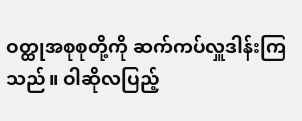ဝတ္ထုအစုစုတို့ကို ဆက်ကပ်လှူဒါန်းကြသည်။ ဝါဆိုလပြည့်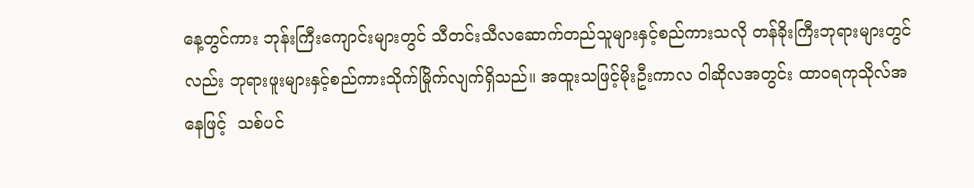နေ့တွင်ကား ဘုန်းကြီးကျောင်းများတွင် သီတင်းသီလဆောက်တည်သူများနှင့်စည်ကားသလို တန်ခိုးကြီးဘုရားများတွင်လည်း ဘုရားဖူးများနှင့်စည်ကားသိုက်မြိုက်လျက်ရှိသည်။ အထူးသဖြင့်မိုးဦးကာလ ဝါဆိုလအတွင်း ထာဝရကုသိုလ်အနေဖြင့်  သစ်ပင်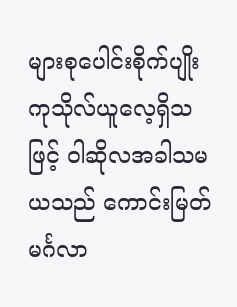များစုပေါင်းစိုက်ပျိုးကုသိုလ်ယူလေ့ရှိသဖြင့် ဝါဆိုလအခါသမယသည် ကောင်းမြတ်မင်္ဂလာ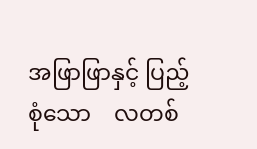အဖြာဖြာနှင့် ပြည့်စုံသော    လတစ်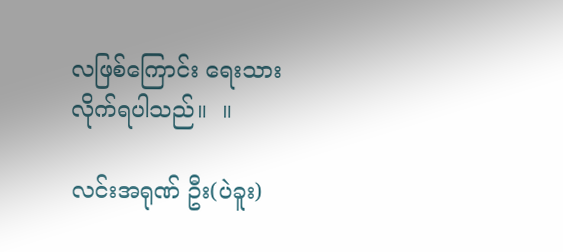လဖြစ်ကြောင်း ရေးသားလိုက်ရပါသည်။  ။

လင်းအရုဏ် ဦး(ပဲခူး)